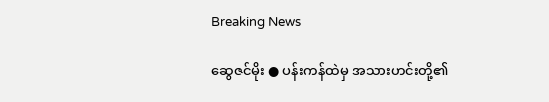Breaking News

ဆွေဇင်မိုး ● ပန်းကန်ထဲမှ အသားဟင်းတို့၏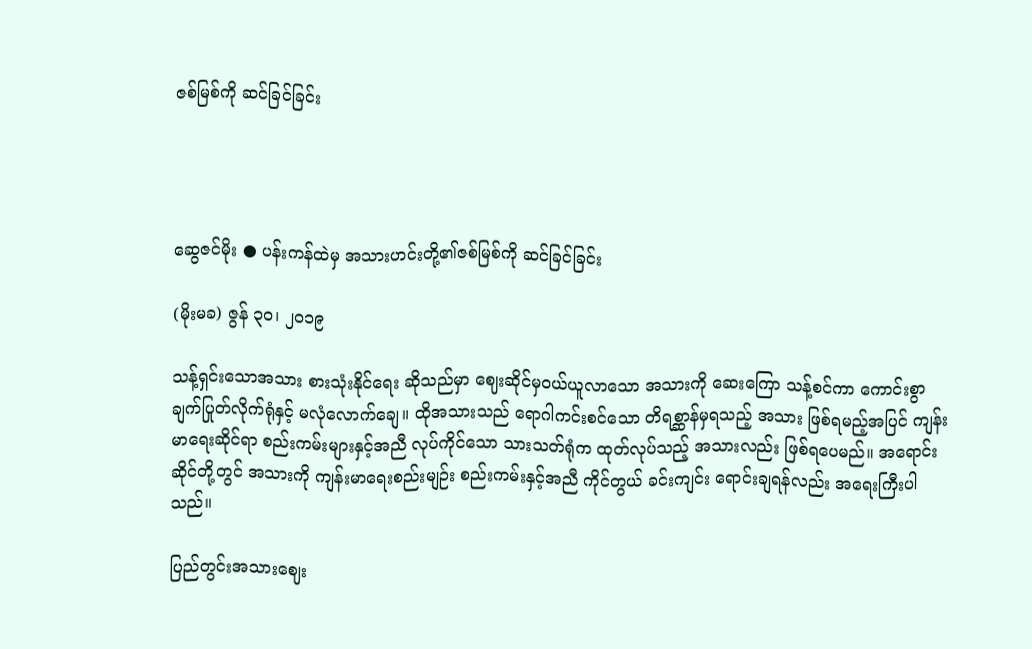ဇစ်မြစ်ကို ဆင်ခြင်ခြင်း




ဆွေဇင်မိုး ● ပန်းကန်ထဲမှ အသားဟင်းတို့၏ဇစ်မြစ်ကို ဆင်ခြင်ခြင်း

(မိုးမခ) ဇွန် ၃၀၊ ၂၀၁၉

သန့်ရှင်းသောအသား စားသုံးနိုင်ရေး ဆိုသည်မှာ ဈေးဆိုင်မှဝယ်ယူလာသော အသားကို ဆေးကြော သန့်စင်ကာ ကောင်းစွာ ချက်ပြုတ်လိုက်ရုံနှင့် မလုံလောက်ချေ။ ထိုအသားသည် ရောဂါကင်းစင်သော တိရစ္ဆာန်မှရသည့် အသား ဖြစ်ရမည့်အပြင် ကျန်းမာရေးဆိုင်ရာ စည်းကမ်းများနှင့်အညီ လုပ်ကိုင်သော သားသတ်ရုံက ထုတ်လုပ်သည့် အသားလည်း ဖြစ်ရပေမည်။ အရောင်းဆိုင်တို့တွင် အသားကို ကျန်းမာရေးစည်းမျဉ်း စည်းကမ်းနှင့်အညီ ကိုင်တွယ် ခင်းကျင်း ရောင်းချရန်လည်း အရေးကြီးပါသည်။

ပြည်တွင်းအသားဈေး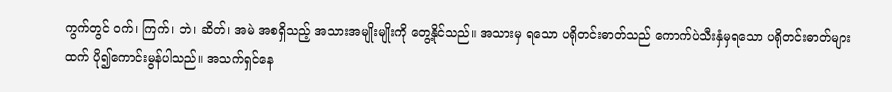ကွက်တွင် ဝက်၊ ကြက်၊ ဘဲ၊ ဆိတ်၊ အမဲ အစရှိသည့် အသားအမျိုးမျိုးကို တွေ့နိုင်သည်။ အသားမှ ရသော ပရိုတင်းဓာတ်သည် ကောက်ပဲသီးနှံမှရသော ပရိုတင်းဓာတ်များထက် ပို၍ကောင်းမွန်ပါသည်။ အသက်ရှင်နေ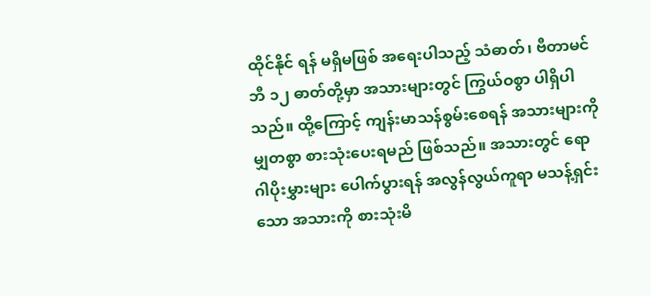ထိုင်နိုင် ရန် မရှိမဖြစ် အရေးပါသည့် သံဓာတ်၊ ဗီတာမင် ဘီ ၁၂ ဓာတ်တို့မှာ အသားများတွင် ကြွယ်ဝစွာ ပါရှိပါသည်။ ထို့ကြောင့် ကျန်းမာသန်စွမ်းစေရန် အသားများကို မျှတစွာ စားသုံးပေးရမည် ဖြစ်သည်။ အသားတွင် ရောဂါပိုးမွှားများ ပေါက်ပွားရန် အလွန်လွယ်ကူရာ မသန့်ရှင်းသော အသားကို စားသုံးမိ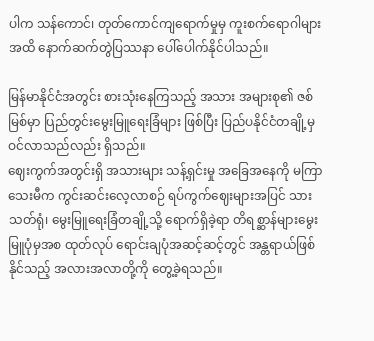ပါက သန်ကောင်၊ တုတ်ကောင်ကျရောက်မှုမှ ကူးစက်ရောဂါများအထိ နောက်ဆက်တွဲပြဿနာ ပေါ်ပေါက်နိုင်ပါသည်။

မြန်မာနိုင်ငံအတွင်း စားသုံးနေကြသည့် အသား အများစု၏ ဇစ်မြစ်မှာ ပြည်တွင်းမွေးမြူရေးခြံများ ဖြစ်ပြီး ပြည်ပနိုင်ငံတချို့မှ ဝင်လာသည်လည်း ရှိသည်။
ဈေးကွက်အတွင်းရှိ အသားများ သန့်ရှင်းမှု အခြေအနေကို မကြာသေးမီက ကွင်းဆင်းလေ့လာစဉ် ရပ်ကွက်ဈေးများအပြင် သားသတ်ရုံ၊ မွေးမြူရေးခြံတချို့သို့ ရောက်ရှိခဲ့ရာ တိရစ္ဆာန်များမွေးမြူပုံမှအစ ထုတ်လုပ် ရောင်းချပုံအဆင့်ဆင့်တွင် အန္တရာယ်ဖြစ်နိုင်သည့် အလားအလာတို့ကို တွေ့ခဲ့ရသည်။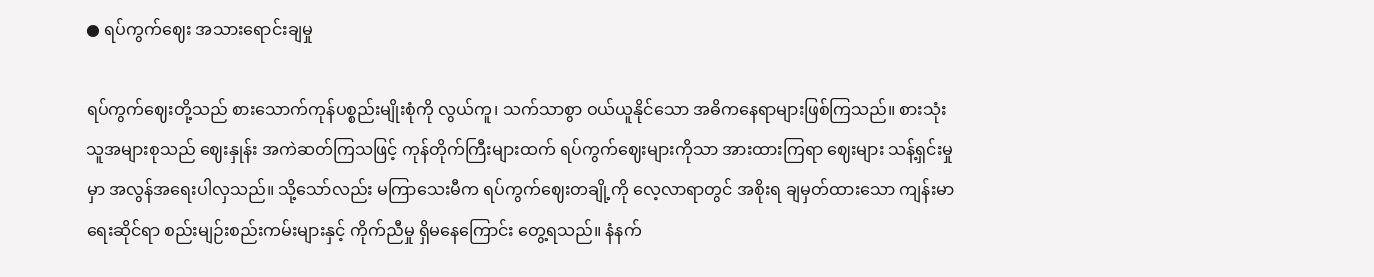● ရပ်ကွက်ဈေး အသားရောင်းချမှု

ရပ်ကွက်ဈေးတို့သည် စားသောက်ကုန်ပစ္စည်းမျိုးစုံကို လွယ်ကူ၊ သက်သာစွာ ဝယ်ယူနိုင်သော အဓိကနေရာများဖြစ်ကြသည်။ စားသုံးသူအများစုသည် ဈေးနှုန်း အကဲဆတ်ကြသဖြင့် ကုန်တိုက်ကြီးများထက် ရပ်ကွက်ဈေးများကိုသာ အားထားကြရာ ဈေးများ သန့်ရှင်းမှုမှာ အလွန်အရေးပါလှသည်။ သို့သော်လည်း မကြာသေးမီက ရပ်ကွက်ဈေးတချို့ကို လေ့လာရာတွင် အစိုးရ ချမှတ်ထားသော ကျန်းမာရေးဆိုင်ရာ စည်းမျဉ်းစည်းကမ်းများနှင့် ကိုက်ညီမှု ရှိမနေကြောင်း တွေ့ရသည်။ နံနက်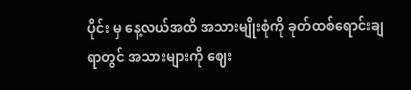ပိုင်း မှ နေ့လယ်အထိ အသားမျိုးစုံကို ခုတ်ထစ်ရောင်းချရာတွင် အသားများကို ဈေး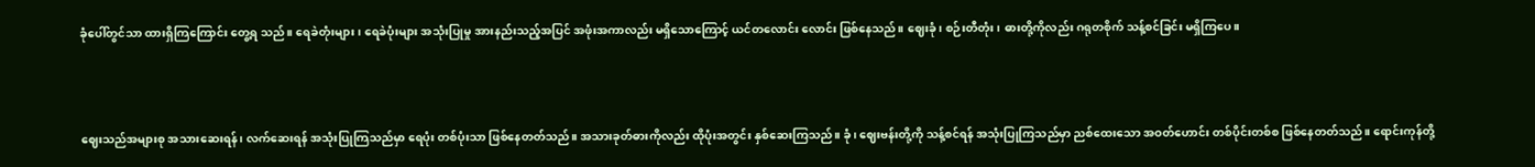ခုံပေါ်တွင်သာ ထားရှိကြကြောင်း တွေ့ရ သည်။ ရေခဲတုံးများ၊ ရေခဲပုံးများ အသုံးပြုမှု အားနည်းသည့်အပြင် အဖုံးအကာလည်း မရှိသောကြောင့် ယင်တလောင်း လောင်း ဖြစ်နေသည်။ ဈေးခုံ၊ စဉ်းတီတုံး၊ ဓားတို့ကိုလည်း ဂရုတစိုက် သန့်စင်ခြင်း မရှိကြပေ။



ဈေးသည်အများစု အသားဆေးရန်၊ လက်ဆေးရန် အသုံးပြုကြသည်မှာ ရေပုံး တစ်ပုံးသာ ဖြစ်နေတတ်သည်။ အသားခုတ်ဓားကိုလည်း ထိုပုံးအတွင်း နှစ်ဆေးကြသည်။ ခုံ၊ ဈေးဗန်းတို့ကို သန့်စင်ရန် အသုံးပြုကြသည်မှာ ညစ်ထေးသော အဝတ်ဟောင်း တစ်ပိုင်းတစ်စ ဖြစ်နေတတ်သည်။ ရောင်းကုန်တို့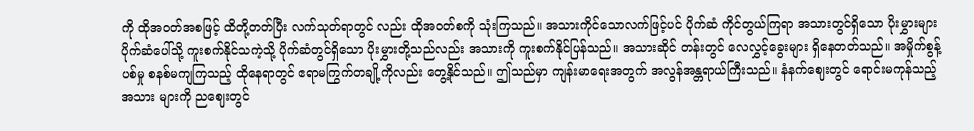ကို ထိုအဝတ်အစဖြင့် ထိတို့တတ်ပြီး လက်သုတ်ရာတွင် လည်း ထိုအဝတ်စကို သုံးကြသည်။ အသားကိုင်သောလက်ဖြင့်ပင် ပိုက်ဆံ ကိုင်တွယ်ကြရာ အသားတွင်ရှိသော ပိုးမွှားများ ပိုက်ဆံပေါ်သို့ ကူးစက်နိုင်သကဲ့သို့ ပိုက်ဆံတွင်ရှိသော ပိုးမွှားတို့သည်လည်း အသားကို ကူးစက်နိုင်ပြန်သည်။ အသားဆိုင် တန်းတွင် လေလွှင့်ခွေးများ ရှိနေတတ်သည်။ အမှိုက်စွန့်ပစ်မှု စနစ်မကျကြသည့် ထိုနေရာတွင် ဧရာမကြွက်တချို့ကိုလည်း တွေ့နိုင်သည်။ ဤသည်မှာ ကျန်းမာရေးအတွက် အလွန်အန္တရာယ်ကြီးသည်။ နံနက်ဈေးတွင် ရောင်းမကုန်သည့် အသား များကို ညဈေးတွင်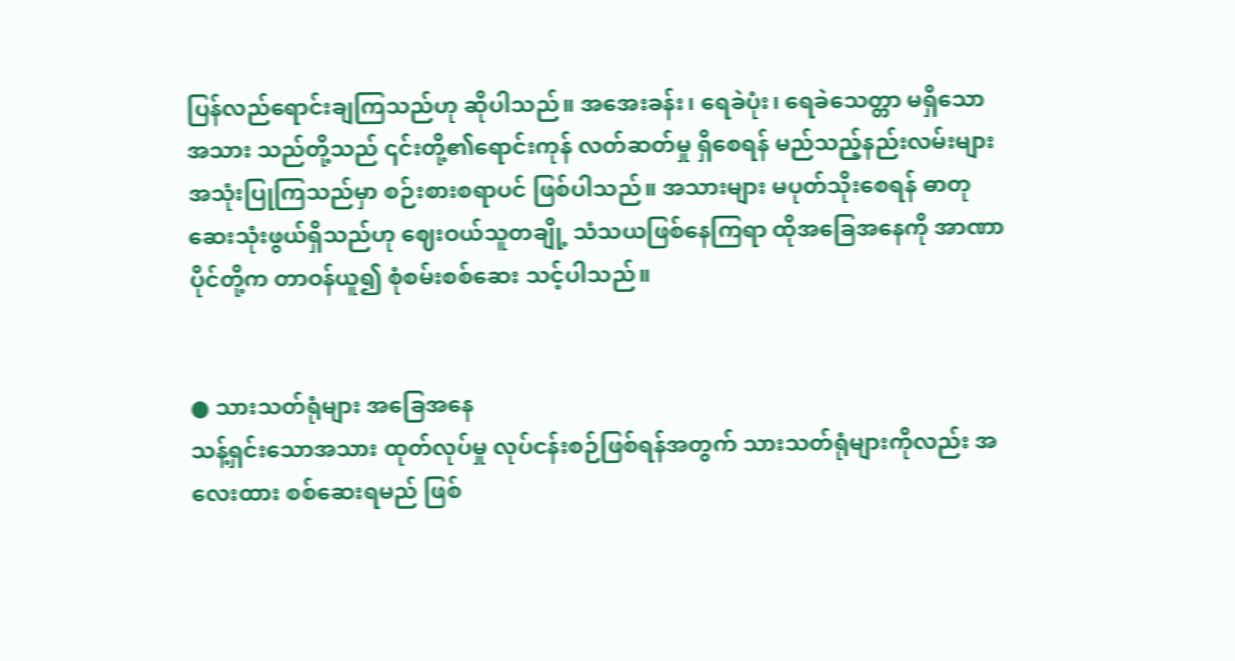ပြန်လည်ရောင်းချကြသည်ဟု ဆိုပါသည်။ အအေးခန်း၊ ရေခဲပုံး၊ ရေခဲသေတ္တာ မရှိသော အသား သည်တို့သည် ၎င်းတို့၏ရောင်းကုန် လတ်ဆတ်မှု ရှိစေရန် မည်သည့်နည်းလမ်းများ အသုံးပြုကြသည်မှာ စဉ်းစားစရာပင် ဖြစ်ပါသည်။ အသားများ မပုတ်သိုးစေရန် ဓာတုဆေးသုံးဖွယ်ရှိသည်ဟု ဈေးဝယ်သူတချို့ သံသယဖြစ်နေကြရာ ထိုအခြေအနေကို အာဏာပိုင်တို့က တာဝန်ယူ၍ စုံစမ်းစစ်ဆေး သင့်ပါသည်။


● သားသတ်ရုံများ အခြေအနေ
သန့်ရှင်းသောအသား ထုတ်လုပ်မှု လုပ်ငန်းစဉ်ဖြစ်ရန်အတွက် သားသတ်ရုံများကိုလည်း အလေးထား စစ်ဆေးရမည် ဖြစ်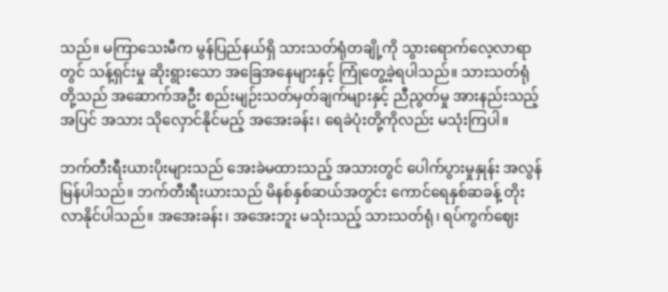သည်။ မကြာသေးမီက မွန်ပြည်နယ်ရှိ သားသတ်ရုံတချို့ကို သွားရောက်လေ့လာရာတွင် သန့်ရှင်းမှု ဆိုးရွားသော အခြေအနေများနှင့် ကြုံတွေ့ခဲ့ရပါသည်။ သားသတ်ရုံတို့သည် အဆောက်အဦး စည်းမျဉ်းသတ်မှတ်ချက်များနှင့် ညီညွတ်မှု အားနည်းသည့်အပြင် အသား သိုလှောင်နိုင်မည့် အအေးခန်း၊ ရေခဲပုံးတို့ကိုလည်း မသုံးကြပါ။

ဘက်တီးရီးယားပိုးများသည် အေးခဲမထားသည့် အသားတွင် ပေါက်ပွားမှုနှုန်း အလွန် မြန်ပါသည်။ ဘက်တီးရီးယားသည် မိနစ်နှစ်ဆယ်အတွင်း ကောင်ရေနှစ်ဆခန့် တိုးလာနိုင်ပါသည်။ အအေးခန်း၊ အအေးဘူး မသုံးသည့် သားသတ်ရုံ၊ ရပ်ကွက်ဈေး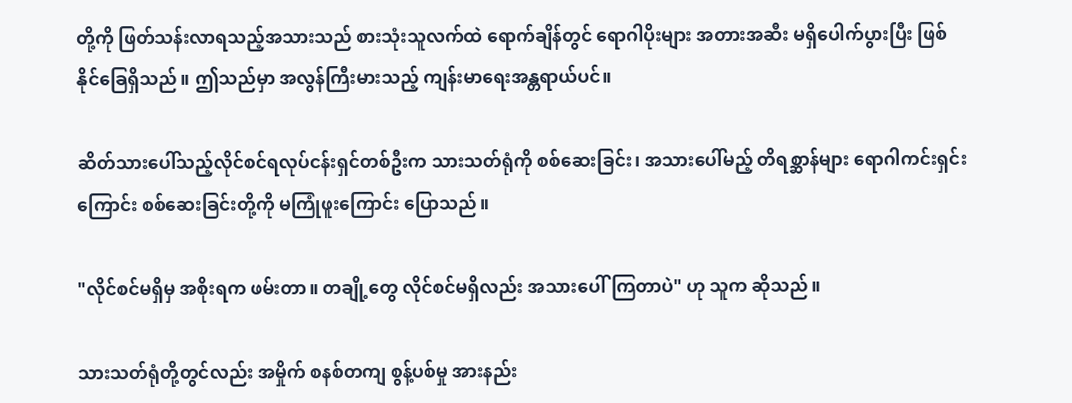တို့ကို ဖြတ်သန်းလာရသည့်အသားသည် စားသုံးသူလက်ထဲ ရောက်ချိန်တွင် ရောဂါပိုးများ အတားအဆီး မရှိပေါက်ပွားပြီး ဖြစ်နိုင်ခြေရှိသည်။ ဤသည်မှာ အလွန်ကြီးမားသည့် ကျန်းမာရေးအန္တရာယ်ပင်။

ဆိတ်သားပေါ်သည့်လိုင်စင်ရလုပ်ငန်းရှင်တစ်ဦးက သားသတ်ရုံကို စစ်ဆေးခြင်း၊ အသားပေါ်မည့် တိရစ္ဆာန်များ ရောဂါကင်းရှင်းကြောင်း စစ်ဆေးခြင်းတို့ကို မကြုံဖူးကြောင်း ပြောသည်။

"လိုင်စင်မရှိမှ အစိုးရက ဖမ်းတာ။ တချို့တွေ လိုင်စင်မရှိလည်း အသားပေါ်ကြတာပဲ" ဟု သူက ဆိုသည်။

သားသတ်ရုံတို့တွင်လည်း အမှိုက် စနစ်တကျ စွန့်ပစ်မှု အားနည်း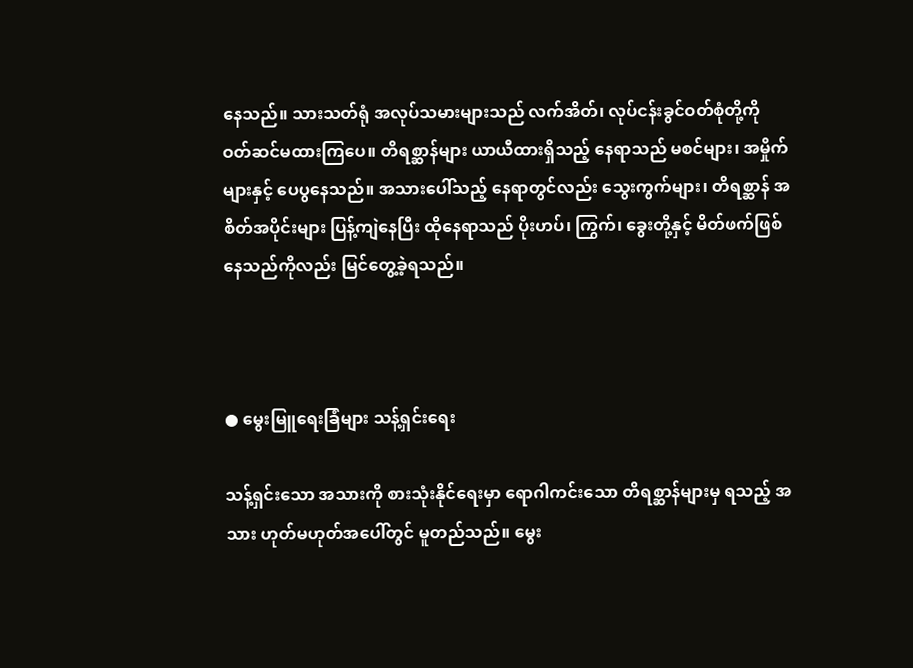နေသည်။ သားသတ်ရုံ အလုပ်သမားများသည် လက်အိတ်၊ လုပ်ငန်းခွင်ဝတ်စုံတို့ကို ဝတ်ဆင်မထားကြပေ။ တိရစ္ဆာန်များ ယာယီထားရှိသည့် နေရာသည် မစင်များ၊ အမှိုက်များနှင့် ပေပွနေသည်။ အသားပေါ်သည့် နေရာတွင်လည်း သွေးကွက်များ၊ တိရစ္ဆာန် အစိတ်အပိုင်းများ ပြန့်ကျဲနေပြီး ထိုနေရာသည် ပိုးဟပ်၊ ကြွက်၊ ခွေးတို့နှင့် မိတ်ဖက်ဖြစ်နေသည်ကိုလည်း မြင်တွေ့ခဲ့ရသည်။



● မွေးမြူရေးခြံများ သန့်ရှင်းရေး

သန့်ရှင်းသော အသားကို စားသုံးနိုင်ရေးမှာ ရောဂါကင်းသော တိရစ္ဆာန်များမှ ရသည့် အသား ဟုတ်မဟုတ်အပေါ်တွင် မူတည်သည်။ မွေး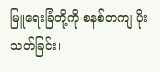မြူရေးခြံတို့ကို စနစ်တကျ ပိုးသတ်ခြင်း၊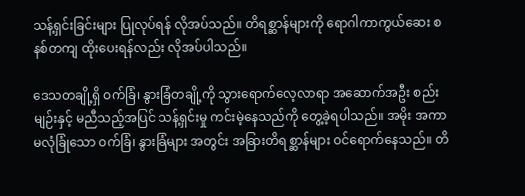သန့်ရှင်းခြင်းများ ပြုလုပ်ရန် လိုအပ်သည်။ တိရစ္ဆာန်များကို ရောဂါကာကွယ်ဆေး စနစ်တကျ ထိုးပေးရန်လည်း လိုအပ်ပါသည်။

ဒေသတချို့ရှိ ဝက်ခြံ၊ နွားခြံတချို့ကို သွားရောက်လေ့လာရာ အဆောက်အဦး စည်းမျဉ်းနှင့် မညီသည့်အပြင် သန့်ရှင်းမှု ကင်းမဲ့နေသည်ကို တွေ့ခဲ့ရပါသည်။ အမိုး အကာ မလုံခြုံသော ဝက်ခြံ၊ နွားခြံများ အတွင်း အခြားတိရစ္ဆာန်များ ဝင်ရောက်နေသည်။ တိ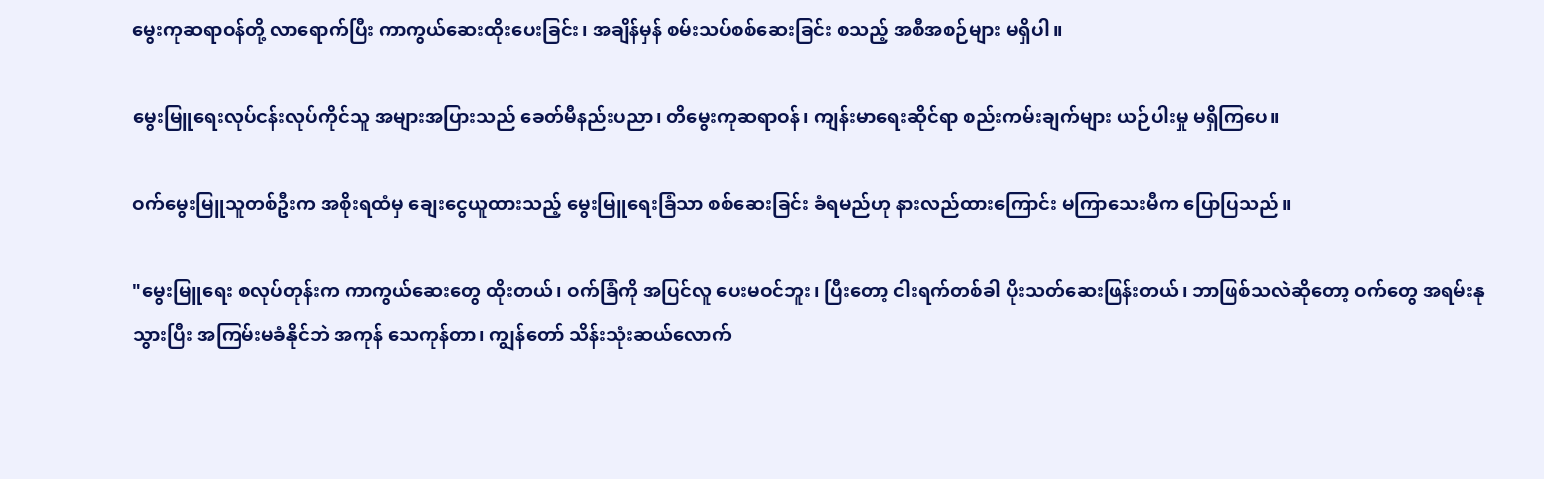မွေးကုဆရာဝန်တို့ လာရောက်ပြီး ကာကွယ်ဆေးထိုးပေးခြင်း၊ အချိန်မှန် စမ်းသပ်စစ်ဆေးခြင်း စသည့် အစီအစဉ်များ မရှိပါ။

မွေးမြူရေးလုပ်ငန်းလုပ်ကိုင်သူ အများအပြားသည် ခေတ်မီနည်းပညာ၊ တိမွေးကုဆရာဝန်၊ ကျန်းမာရေးဆိုင်ရာ စည်းကမ်းချက်များ ယဉ်ပါးမှု မရှိကြပေ။

ဝက်မွေးမြူသူတစ်ဦးက အစိုးရထံမှ ချေးငွေယူထားသည့် မွေးမြူရေးခြံသာ စစ်ဆေးခြင်း ခံရမည်ဟု နားလည်ထားကြောင်း မကြာသေးမီက ပြောပြသည်။

"မွေးမြူရေး စလုပ်တုန်းက ကာကွယ်ဆေးတွေ ထိုးတယ်၊ ဝက်ခြံကို အပြင်လူ ပေးမဝင်ဘူး၊ ပြီးတော့ ငါးရက်တစ်ခါ ပိုးသတ်ဆေးဖြန်းတယ်၊ ဘာဖြစ်သလဲဆိုတော့ ဝက်တွေ အရမ်းနုသွားပြီး အကြမ်းမခံနိုင်ဘဲ အကုန် သေကုန်တာ၊ ကျွန်တော် သိန်းသုံးဆယ်လောက်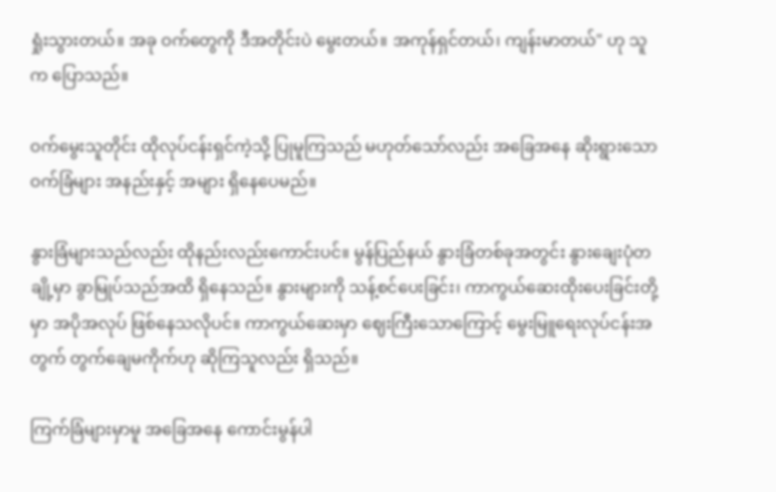ရှုံးသွားတယ်။ အခု ဝက်တွေကို ဒီအတိုင်းပဲ မွေးတယ်။ အကုန်ရှင်တယ်၊ ကျန်းမာတယ်" ဟု သူက ပြောသည်။

ဝက်မွေးသူတိုင်း ထိုလုပ်ငန်းရှင်ကဲ့သို့ ပြုမူကြသည် မဟုတ်သော်လည်း အခြေအနေ ဆိုးရွားသော ဝက်ခြံများ အနည်းနှင့် အများ ရှိနေပေမည်။

နွားခြံများသည်လည်း ထိုနည်းလည်းကောင်းပင်။ မွန်ပြည်နယ် နွားခြံတစ်ခုအတွင်း နွားချေးပုံတချို့မှာ ခွာမြုပ်သည်အထိ ရှိနေသည်။ နွားများကို သန့်စင်ပေးခြင်း၊ ကာကွယ်ဆေးထိုးပေးခြင်းတို့မှာ အပိုအလုပ် ဖြစ်နေသလိုပင်။ ကာကွယ်ဆေးမှာ ဈေးကြီးသောကြောင့် မွေးမြူရေးလုပ်ငန်းအတွက် တွက်ချေမကိုက်ဟု ဆိုကြသူလည်း ရှိသည်။

ကြက်ခြံများမှာမူ အခြေအနေ ကောင်းမွန်ပါ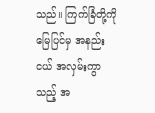သည်။ ကြက်ခြံတို့ကို မြေပြင်မှ အနည်းငယ် အလှမ်းကွာသည့် အ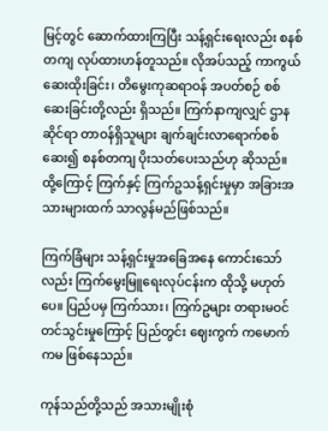မြင့်တွင် ဆောက်ထားကြပြီး သန့်ရှင်းရေးလည်း စနစ်တကျ လုပ်ထားဟန်တူသည်။ လိုအပ်သည့် ကာကွယ်ဆေးထိုးခြင်း၊ တိမွေးကုဆရာဝန် အပတ်စဉ် စစ်ဆေးခြင်းတို့လည်း ရှိသည်။ ကြက်နာကျလျှင် ဌာနဆိုင်ရာ တာဝန်ရှိသူများ ချက်ချင်းလာရောက်စစ်ဆေး၍ စနစ်တကျ ပိုးသတ်ပေးသည်ဟု ဆိုသည်။ ထို့ကြောင့် ကြက်နှင့် ကြက်ဥသန့်ရှင်းမှုမှာ အခြားအသားများထက် သာလွန်မည်ဖြစ်သည်။

ကြက်ခြံများ သန့်ရှင်းမှုအခြေအနေ ကောင်းသော်လည်း ကြက်မွေးမြူရေးလုပ်ငန်းက ထိုသို့ မဟုတ်ပေ။ ပြည်ပမှ ကြက်သား၊ ကြက်ဥများ တရားမဝင်တင်သွင်းမှုကြောင့် ပြည်တွင်း ဈေးကွက် ကမောက်ကမ ဖြစ်နေသည်။

ကုန်သည်တို့သည် အသားမျိုးစုံ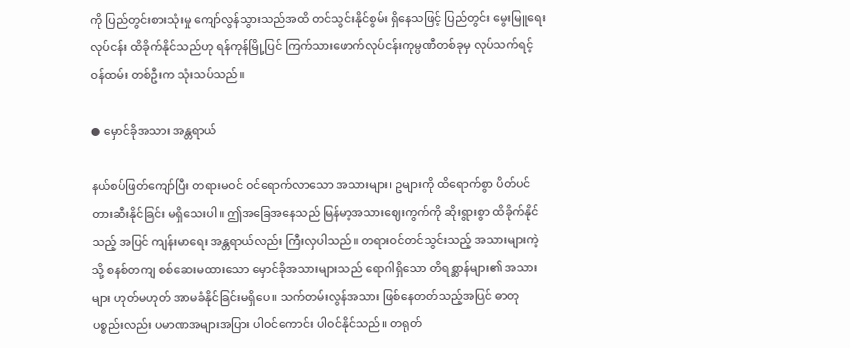ကို ပြည်တွင်းစားသုံးမှု ကျော်လွန်သွားသည်အထိ တင်သွင်းနိုင်စွမ်း ရှိနေသဖြင့် ပြည်တွင်း မွေးမြူရေးလုပ်ငန်း ထိခိုက်နိုင်သည်ဟု ရန်ကုန်မြို့ပြင် ကြက်သားဖောက်လုပ်ငန်းကုမ္ပဏီတစ်ခုမှ လုပ်သက်ရင့်ဝန်ထမ်း တစ်ဦးက သုံးသပ်သည်။

● မှောင်ခိုအသား အန္တရာယ်

နယ်စပ်ဖြတ်ကျော်ပြီး တရားမဝင် ဝင်ရောက်လာသော အသားများ၊ ဥများကို ထိရောက်စွာ ပိတ်ပင်တားဆီးနိုင်ခြင်း မရှိသေးပါ။ ဤအခြေအနေသည် မြန်မာ့အသားဈေးကွက်ကို ဆိုးရွားစွာ ထိခိုက်နိုင်သည့် အပြင် ကျန်းမာရေး အန္တရာယ်လည်း ကြီးလှပါသည်။ တရားဝင်တင်သွင်းသည့် အသားများကဲ့သို့ စနစ်တကျ စစ်ဆေးမထားသော မှောင်ခိုအသားများသည် ရောဂါရှိသော တိရစ္ဆာန်များ၏ အသားများ ဟုတ်မဟုတ် အာမခံနိုင်ခြင်းမရှိပေ။ သက်တမ်းလွန်အသား ဖြစ်နေတတ်သည့်အပြင် ဓာတုပစ္စည်းလည်း ပမာဏအများအပြား ပါဝင်ကောင်း ပါဝင်နိုင်သည်။ တရုတ်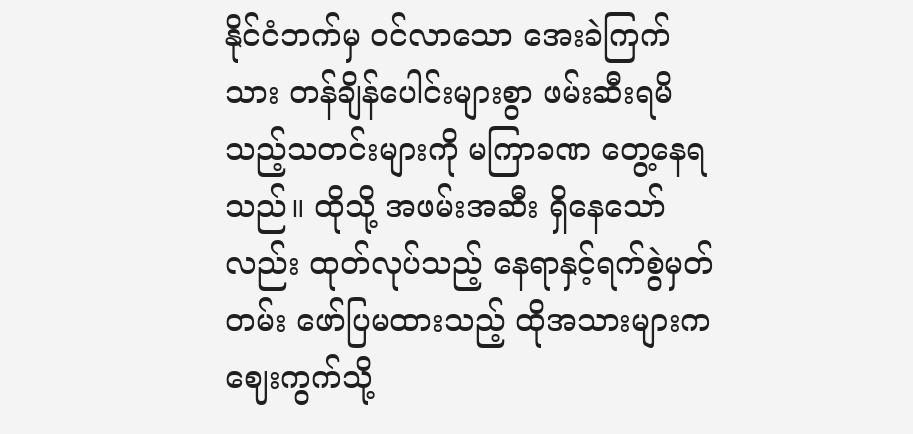နိုင်ငံဘက်မှ ဝင်လာသော အေးခဲကြက်သား တန်ချိန်ပေါင်းများစွာ ဖမ်းဆီးရမိသည့်သတင်းများကို မကြာခဏ တွေ့နေရသည်။ ထိုသို့ အဖမ်းအဆီး ရှိနေသော်လည်း ထုတ်လုပ်သည့် နေရာနှင့်ရက်စွဲမှတ်တမ်း ဖော်ပြမထားသည့် ထိုအသားများက ဈေးကွက်သို့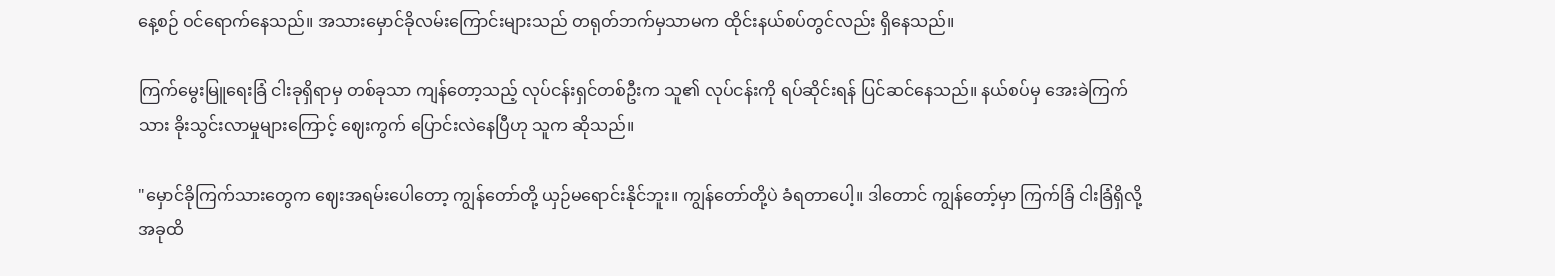နေ့စဉ် ဝင်ရောက်နေသည်။ အသားမှောင်ခိုလမ်းကြောင်းများသည် တရုတ်ဘက်မှသာမက ထိုင်းနယ်စပ်တွင်လည်း ရှိနေသည်။

ကြက်မွေးမြူရေးခြံ ငါးခုရှိရာမှ တစ်ခုသာ ကျန်တော့သည့် လုပ်ငန်းရှင်တစ်ဦးက သူ၏ လုပ်ငန်းကို ရပ်ဆိုင်းရန် ပြင်ဆင်နေသည်။ နယ်စပ်မှ အေးခဲကြက်သား ခိုးသွင်းလာမှုများကြောင့် ဈေးကွက် ပြောင်းလဲနေပြီဟု သူက ဆိုသည်။

"မှောင်ခိုကြက်သားတွေက ဈေးအရမ်းပေါတော့ ကျွန်တော်တို့ ယှဉ်မရောင်းနိုင်ဘူး။ ကျွန်တော်တို့ပဲ ခံရတာပေါ့။ ဒါတောင် ကျွန်တော့်မှာ ကြက်ခြံ ငါးခြံရှိလို့ အခုထိ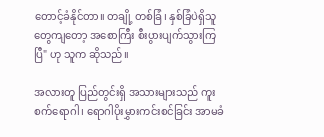တောင့်ခံနိုင်တာ။ တချို့ တစ်ခြံ၊ နှစ်ခြံပဲရှိသူတွေကျတော့ အစောကြီး စီးပွားပျက်သွားကြပြီ" ဟု သူက ဆိုသည်။

အလားတူ ပြည်တွင်းရှိ အသားများသည် ကူးစက်ရောဂါ၊ ရောဂါပိုးမွှားကင်းစင်ခြင်း အာမခံ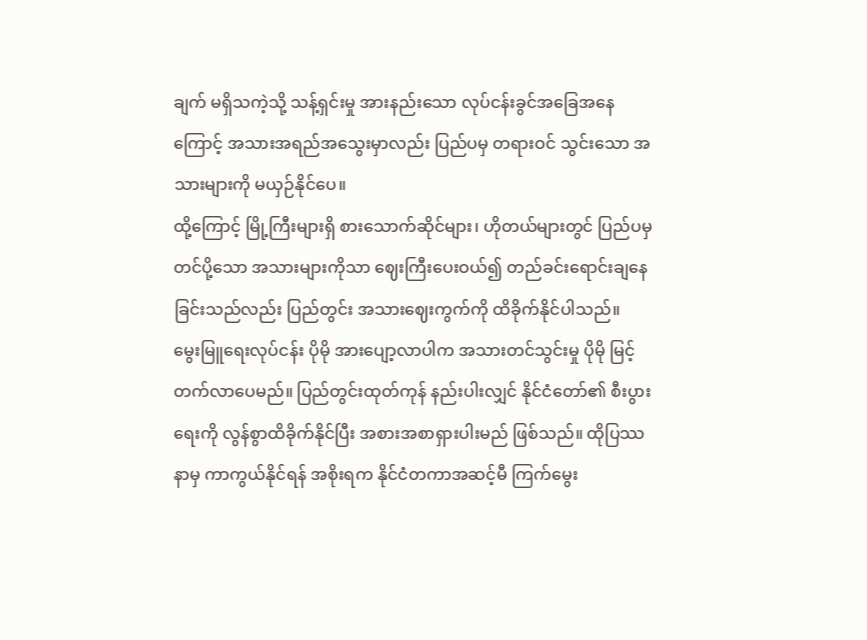ချက် မရှိသကဲ့သို့ သန့်ရှင်းမှု အားနည်းသော လုပ်ငန်းခွင်အခြေအနေကြောင့် အသားအရည်အသွေးမှာလည်း ပြည်ပမှ တရားဝင် သွင်းသော အသားများကို မယှဉ်နိုင်ပေ။
ထို့ကြောင့် မြို့ကြီးများရှိ စားသောက်ဆိုင်များ၊ ဟိုတယ်များတွင် ပြည်ပမှ တင်ပို့သော အသားများကိုသာ ဈေးကြီးပေးဝယ်၍ တည်ခင်းရောင်းချနေခြင်းသည်လည်း ပြည်တွင်း အသားဈေးကွက်ကို ထိခိုက်နိုင်ပါသည်။
မွေးမြူရေးလုပ်ငန်း ပိုမို အားပျော့လာပါက အသားတင်သွင်းမှု ပိုမို မြင့်တက်လာပေမည်။ ပြည်တွင်းထုတ်ကုန် နည်းပါးလျှင် နိုင်ငံတော်၏ စီးပွားရေးကို လွန်စွာထိခိုက်နိုင်ပြီး အစားအစာရှားပါးမည် ဖြစ်သည်။ ထိုပြဿနာမှ ကာကွယ်နိုင်ရန် အစိုးရက နိုင်ငံတကာအဆင့်မီ ကြက်မွေး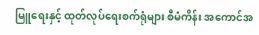မြူရေးနှင့် ထုတ်လုပ်ရေးစက်ရုံများ စီမံကိန်း အကောင်အ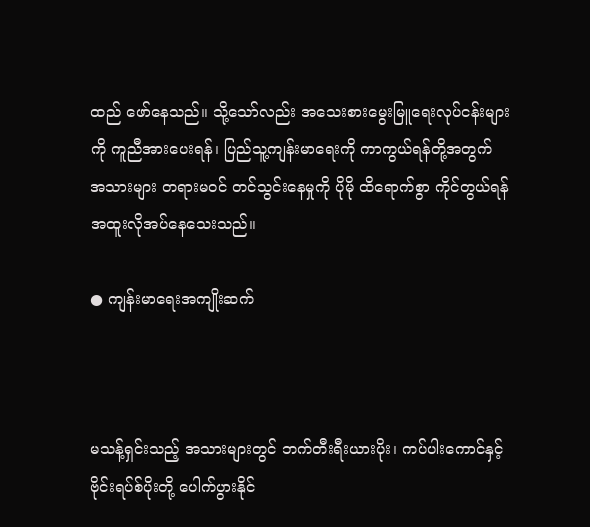ထည် ဖော်နေသည်။ သို့သော်လည်း အသေးစားမွေးမြူရေးလုပ်ငန်းများကို ကူညီအားပေးရန်၊ ပြည်သူ့ကျန်းမာရေးကို ကာကွယ်ရန်တို့အတွက် အသားများ တရားမဝင် တင်သွင်းနေမှုကို ပိုမို ထိရောက်စွာ ကိုင်တွယ်ရန် အထူးလိုအပ်နေသေးသည်။

● ကျန်းမာရေးအကျိုးဆက်



မသန့်ရှင်းသည့် အသားများတွင် ဘက်တီးရီးယားပိုး၊ ကပ်ပါးကောင်နှင့် ဗိုင်းရပ်စ်ပိုးတို့ ပေါက်ပွားနိုင်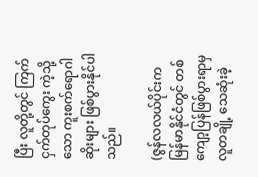ပြီး လူတို့တွင် ကြက်ငှက်တုပ်ကွေး ကဲ့သို့သော ကူးစက်ရောဂါဆိုးများ ဖြစ်ပွားနိုင်ပါသည်။

(ဇွန်လလယ်ပိုင်းက မြန်မာနိုင်ငံတွင် တစ်ကျော့ပြန်ဖြစ်ပွားရာမှ လူတချို့ သေဆုံးခဲ့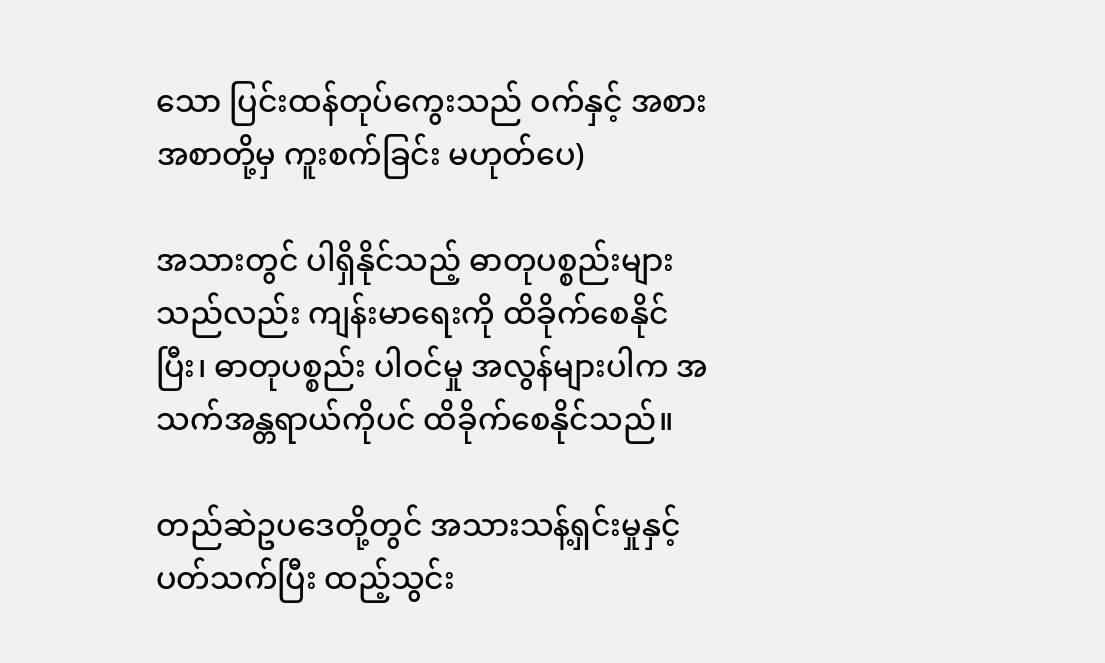သော ပြင်းထန်တုပ်ကွေးသည် ဝက်နှင့် အစားအစာတို့မှ ကူးစက်ခြင်း မဟုတ်ပေ)

အသားတွင် ပါရှိနိုင်သည့် ဓာတုပစ္စည်းများသည်လည်း ကျန်းမာရေးကို ထိခိုက်စေနိုင်ပြီး၊ ဓာတုပစ္စည်း ပါဝင်မှု အလွန်များပါက အသက်အန္တရာယ်ကိုပင် ထိခိုက်စေနိုင်သည်။

တည်ဆဲဥပဒေတို့တွင် အသားသန့်ရှင်းမှုနှင့် ပတ်သက်ပြီး ထည့်သွင်း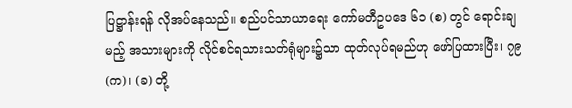ပြဋ္ဌာန်းရန် လိုအပ်နေသည်။ စည်ပင်သာယာရေး ကော်မတီဥပဒေ ၆၁ (စ) တွင် ရောင်းချမည့် အသားများကို လိုင်စင်ရသားသတ်ရုံများ၌သာ ထုတ်လုပ်ရမည်ဟု ဖော်ပြထားပြီး၊ ၇၉ (က)၊ (ခ) တို့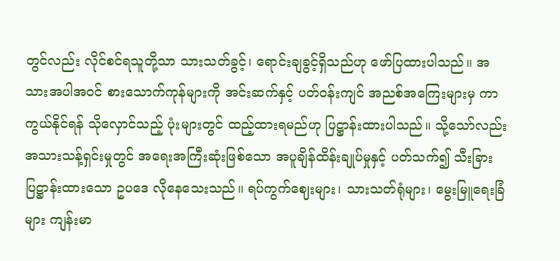တွင်လည်း လိုင်စင်ရသူတို့သာ သားသတ်ခွင့်၊ ရောင်းချခွင့်ရှိသည်ဟု ဖော်ပြထားပါသည်။ အသားအပါအဝင် စားသောက်ကုန်များကို အင်းဆက်နှင့် ပတ်ဝန်းကျင် အညစ်အကြေးများမှ ကာကွယ်နိုင်ရန် သိုလှောင်သည့် ပုံးများတွင် ထည့်ထားရမည်ဟု ပြဋ္ဌာန်းထားပါသည်။ သို့သော်လည်း အသားသန့်ရှင်းမှုတွင် အရေးအကြီးဆုံးဖြစ်သော အပူချိန်ထိန်းချုပ်မှုနှင့် ပတ်သက်၍ သီးခြားပြဋ္ဌာန်းထားသော ဥပဒေ လိုနေသေးသည်။ ရပ်ကွက်ဈေးများ၊ သားသတ်ရုံများ၊ မွေးမြူရေးခြံများ ကျန်းမာ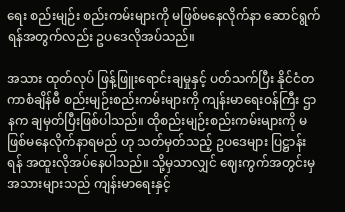ရေး စည်းမျဉ်း စည်းကမ်းများကို မဖြစ်မနေလိုက်နာ ဆောင်ရွက်ရန်အတွက်လည်း ဥပဒေလိုအပ်သည်။

အသား ထုတ်လုပ် ဖြန့်ဖြူးရောင်းချမှုနှင့် ပတ်သက်ပြီး နိုင်ငံတကာစံချိန်မီ စည်းမျဉ်းစည်းကမ်းများကို ကျန်းမာရေးဝန်ကြီး ဌာနက ချမှတ်ပြီးဖြစ်ပါသည်။ ထိုစည်းမျဉ်းစည်းကမ်းများကို မဖြစ်မနေလိုက်နာရမည် ဟု သတ်မှတ်သည့် ဥပဒေများ ပြဋ္ဌာန်းရန် အထူးလိုအပ်နေပါသည်။ သို့မှသာလျှင် ဈေးကွက်အတွင်းမှ အသားများသည် ကျန်းမာရေးနှင့်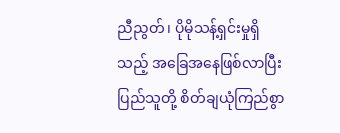ညီညွတ်၊ ပိုမိုသန့်ရှင်းမှုရှိသည့် အခြေအနေဖြစ်လာပြီး ပြည်သူတို့ စိတ်ချယုံကြည်စွာ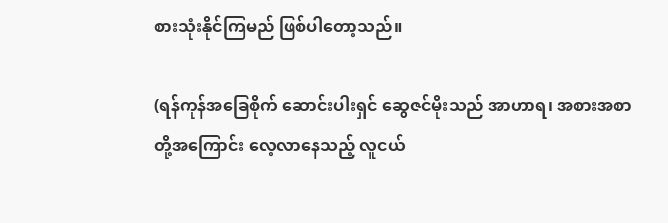စားသုံးနိုင်ကြမည် ဖြစ်ပါတော့သည်။

(ရန်ကုန်အခြေစိုက် ဆောင်းပါးရှင် ဆွေဇင်မိုးသည် အာဟာရ၊ အစားအစာတို့အကြောင်း လေ့လာနေသည့် လူငယ်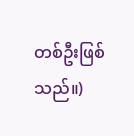တစ်ဦးဖြစ် သည်။)